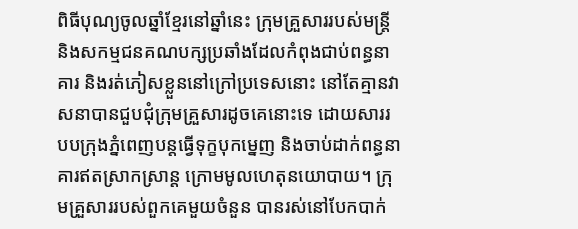ពិធីបុណ្យចូលឆ្នាំខ្មែរនៅឆ្នាំនេះ ក្រុមគ្រួសាររបស់មន្ត្រី និងសកម្មជនគណបក្សប្រឆាំងដែលកំពុងជាប់ពន្ធនាគារ និងរត់ភៀសខ្លួននៅក្រៅប្រទេសនោះ នៅតែគ្មានវាសនាបានជួបជុំក្រុមគ្រួសារដូចគេនោះទេ ដោយសាររបបក្រុងភ្នំពេញបន្តធ្វើទុក្ខបុកម្នេញ និងចាប់ដាក់ពន្ធនាគារឥតស្រាកស្រាន្ត ក្រោមមូលហេតុនយោបាយ។ ក្រុមគ្រួសាររបស់ពួកគេមួយចំនួន បានរស់នៅបែកបាក់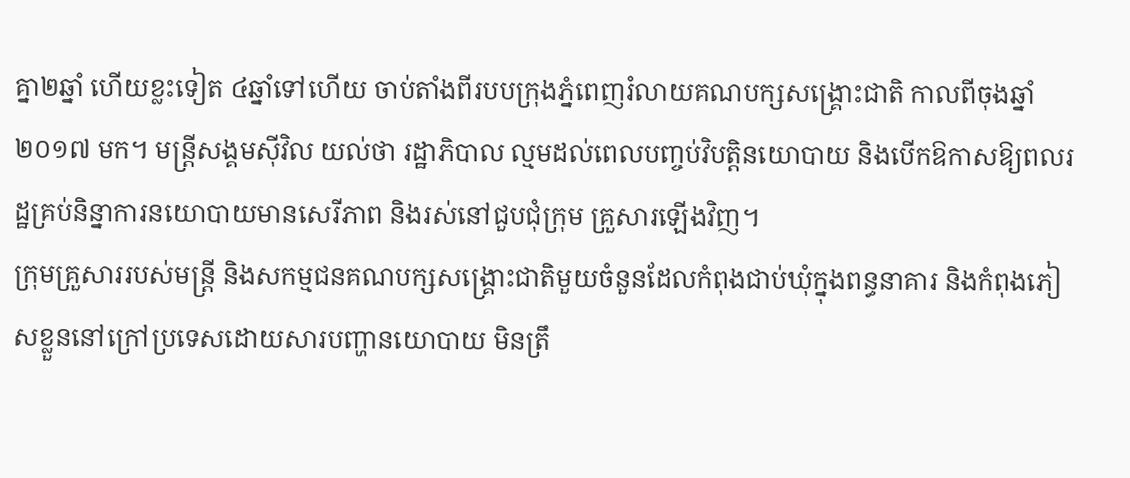គ្នា២ឆ្នាំ ហើយខ្លះទៀត ៤ឆ្នាំទៅហើយ ចាប់តាំងពីរបបក្រុងភ្នំពេញរំលាយគណបក្សសង្គ្រោះជាតិ កាលពីចុងឆ្នាំ២០១៧ មក។ មន្ត្រីសង្គមស៊ីវិល យល់ថា រដ្ឋាភិបាល ល្មមដល់ពេលបញ្ចប់វិបត្តិនយោបាយ និងបើកឱកាសឱ្យពលរដ្ឋគ្រប់និន្នាការនយោបាយមានសេរីភាព និងរស់នៅជួបជុំក្រុម គ្រួសារឡើងវិញ។
ក្រុមគ្រួសាររបស់មន្ត្រី និងសកម្មជនគណបក្សសង្គ្រោះជាតិមួយចំនួនដែលកំពុងជាប់ឃុំក្នុងពន្ធនាគារ និងកំពុងភៀសខ្លួននៅក្រៅប្រទេសដោយសារបញ្ហានយោបាយ មិនត្រឹ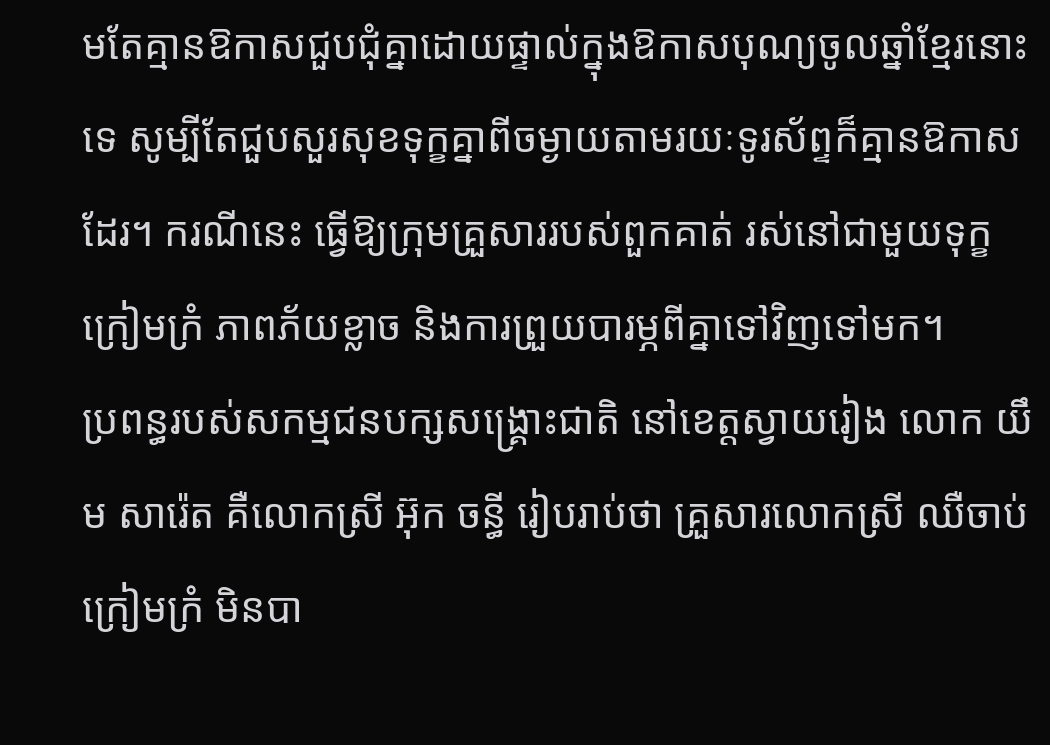មតែគ្មានឱកាសជួបជុំគ្នាដោយផ្ទាល់ក្នុងឱកាសបុណ្យចូលឆ្នាំខ្មែរនោះទេ សូម្បីតែជួបសួរសុខទុក្ខគ្នាពីចម្ងាយតាមរយៈទូរស័ព្ទក៏គ្មានឱកាសដែរ។ ករណីនេះ ធ្វើឱ្យក្រុមគ្រួសាររបស់ពួកគាត់ រស់នៅជាមួយទុក្ខក្រៀមក្រំ ភាពភ័យខ្លាច និងការព្រួយបារម្ភពីគ្នាទៅវិញទៅមក។
ប្រពន្ធរបស់សកម្មជនបក្សសង្គ្រោះជាតិ នៅខេត្តស្វាយរៀង លោក យឹម សារ៉េត គឺលោកស្រី អ៊ុក ចន្ធី រៀបរាប់ថា គ្រួសារលោកស្រី ឈឺចាប់ក្រៀមក្រំ មិនបា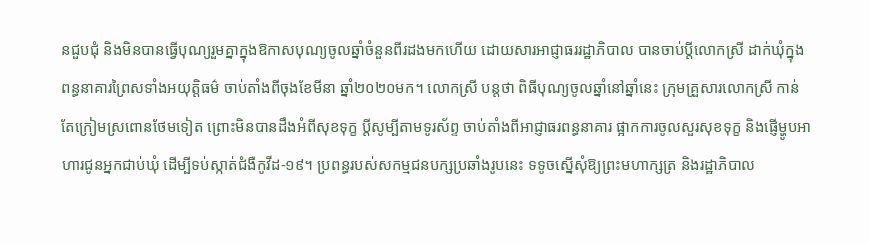នជួបជុំ និងមិនបានធ្វើបុណ្យរួមគ្នាក្នុងឱកាសបុណ្យចូលឆ្នាំចំនួនពីរដងមកហើយ ដោយសារអាជ្ញាធររដ្ឋាភិបាល បានចាប់ប្តីលោកស្រី ដាក់ឃុំក្នុងពន្ធនាគារព្រៃសទាំងអយុត្តិធម៌ ចាប់តាំងពីចុងខែមីនា ឆ្នាំ២០២០មក។ លោកស្រី បន្តថា ពិធីបុណ្យចូលឆ្នាំនៅឆ្នាំនេះ ក្រុមគ្រួសារលោកស្រី កាន់តែក្រៀមស្រពោនថែមទៀត ព្រោះមិនបានដឹងអំពីសុខទុក្ខ ប្តីសូម្បីតាមទូរស័ព្ទ ចាប់តាំងពីអាជ្ញាធរពន្ធនាគារ ផ្អាកការចូលសួរសុខទុក្ខ និងផ្ញើម្ហូបអាហារជូនអ្នកជាប់ឃុំ ដើម្បីទប់ស្កាត់ជំងឺកូវីដ-១៩។ ប្រពន្ធរបស់សកម្មជនបក្សប្រឆាំងរូបនេះ ទទូចស្នើសុំឱ្យព្រះមហាក្សត្រ និងរដ្ឋាភិបាល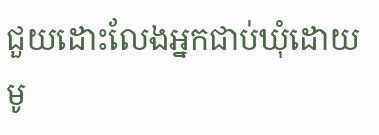ជួយដោះលែងអ្នកជាប់ឃុំដោយមូ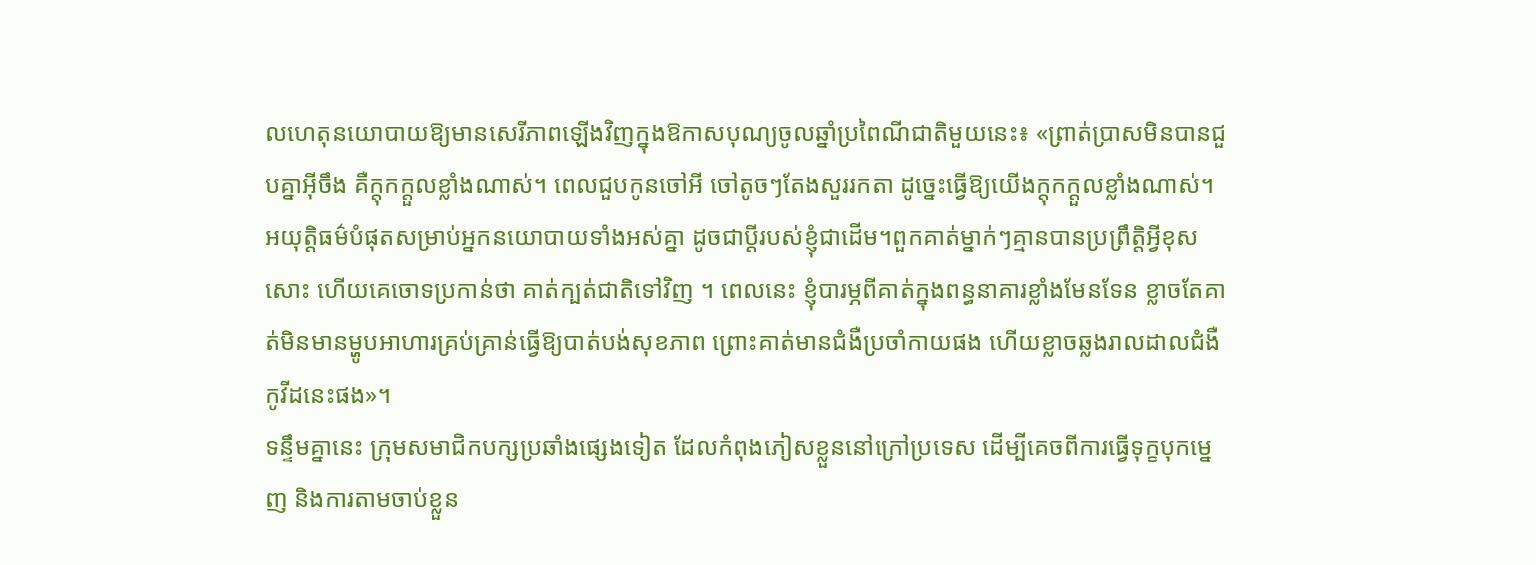លហេតុនយោបាយឱ្យមានសេរីភាពឡើងវិញក្នុងឱកាសបុណ្យចូលឆ្នាំប្រពៃណីជាតិមួយនេះ៖ «ព្រាត់ប្រាសមិនបានជួបគ្នាអ៊ីចឹង គឺក្តុកក្តួលខ្លាំងណាស់។ ពេលជួបកូនចៅអី ចៅតូចៗតែងសួររកតា ដូច្នេះធ្វើឱ្យយើងក្តុកក្តួលខ្លាំងណាស់។ អយុត្តិធម៌បំផុតសម្រាប់អ្នកនយោបាយទាំងអស់គ្នា ដូចជាប្តីរបស់ខ្ញុំជាដើម។ពួកគាត់ម្នាក់ៗគ្មានបានប្រព្រឹត្តិអ្វីខុសសោះ ហើយគេចោទប្រកាន់ថា គាត់ក្បត់ជាតិទៅវិញ ។ ពេលនេះ ខ្ញុំបារម្ភពីគាត់ក្នុងពន្ធនាគារខ្លាំងមែនទែន ខ្លាចតែគាត់មិនមានម្ហូបអាហារគ្រប់គ្រាន់ធ្វើឱ្យបាត់បង់សុខភាព ព្រោះគាត់មានជំងឺប្រចាំកាយផង ហើយខ្លាចឆ្លងរាលដាលជំងឺកូវីដនេះផង»។
ទន្ទឹមគ្នានេះ ក្រុមសមាជិកបក្សប្រឆាំងផ្សេងទៀត ដែលកំពុងភៀសខ្លួននៅក្រៅប្រទេស ដើម្បីគេចពីការធ្វើទុក្ខបុកម្នេញ និងការតាមចាប់ខ្លួន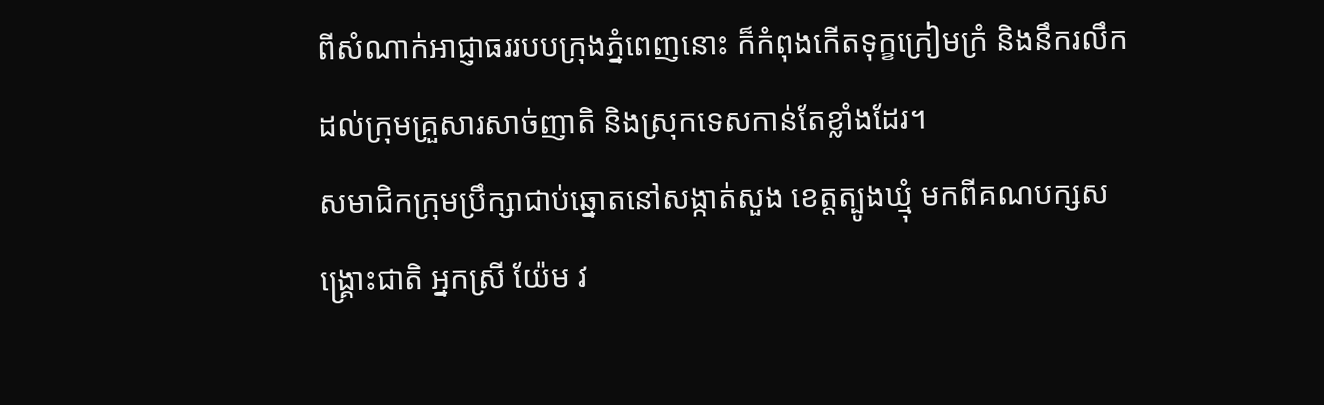ពីសំណាក់អាជ្ញាធររបបក្រុងភ្នំពេញនោះ ក៏កំពុងកើតទុក្ខក្រៀមក្រំ និងនឹករលឹកដល់ក្រុមគ្រួសារសាច់ញាតិ និងស្រុកទេសកាន់តែខ្លាំងដែរ។
សមាជិកក្រុមប្រឹក្សាជាប់ឆ្នោតនៅសង្កាត់សួង ខេត្តត្បូងឃ្មុំ មកពីគណបក្សសង្គ្រោះជាតិ អ្នកស្រី យ៉ែម វ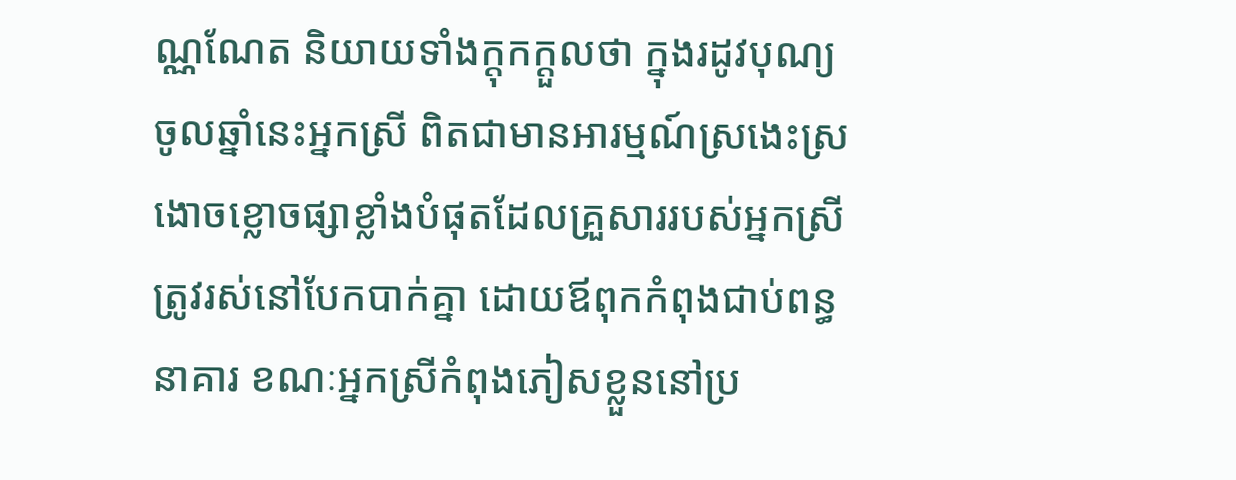ណ្ណណែត និយាយទាំងក្តុកក្តួលថា ក្នុងរដូវបុណ្យចូលឆ្នាំនេះអ្នកស្រី ពិតជាមានអារម្មណ៍ស្រងេះស្រងោចខ្លោចផ្សាខ្លាំងបំផុតដែលគ្រួសាររបស់អ្នកស្រី ត្រូវរស់នៅបែកបាក់គ្នា ដោយឪពុកកំពុងជាប់ពន្ធនាគារ ខណៈអ្នកស្រីកំពុងភៀសខ្លួននៅប្រ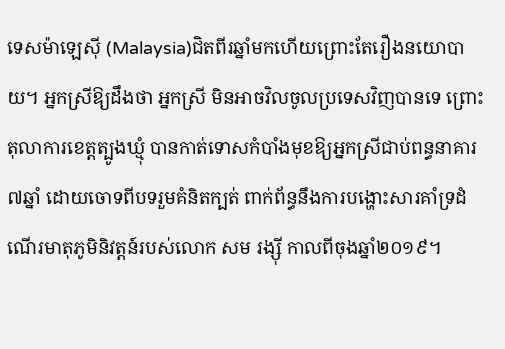ទេសម៉ាឡេស៊ី (Malaysia)ជិតពីរឆ្នាំមកហើយព្រោះតែរឿងនយោបាយ។ អ្នកស្រីឱ្យដឹងថា អ្នកស្រី មិនអាចវិលចូលប្រទេសវិញបានទេ ព្រោះតុលាការខេត្តត្បូងឃ្មុំ បានកាត់ទោសកំបាំងមុខឱ្យអ្នកស្រីជាប់ពន្ធនាគារ ៧ឆ្នាំ ដោយចោទពីបទរួមគំនិតក្បត់ ពាក់ព័ន្ធនឹងការបង្ហោះសារគាំទ្រដំណើរមាតុភូមិនិវត្តន៍របស់លោក សម រង្ស៊ី កាលពីចុងឆ្នាំ២០១៩។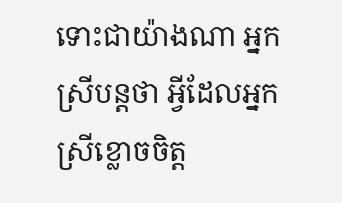ទោះជាយ៉ាងណា អ្នកស្រីបន្តថា អ្វីដែលអ្នកស្រីខ្លោចចិត្ត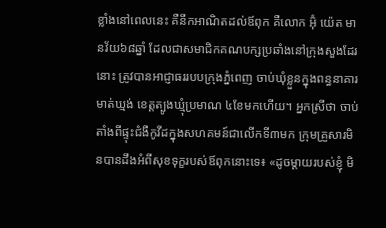ខ្លាំងនៅពេលនេះ គឺនឹកអាណិតដល់ឪពុក គឺលោក អ៊ុំ យ៉េត មានវ័យ៦៨ឆ្នាំ ដែលជាសមាជិកគណបក្សប្រឆាំងនៅក្រុងសួងដែរនោះ ត្រូវបានអាជ្ញាធររបបក្រុងភ្នំពេញ ចាប់ឃុំខ្លួនក្នុងពន្ធនាគារមាត់ឃ្មង់ ខេត្តត្បូងឃ្មុំប្រមាណ ៤ខែមកហើយ។ អ្នកស្រីថា ចាប់តាំងពីផ្ទុះជំងឺកូវីដក្នុងសហគមន៍ជាលើកទី៣មក ក្រុមគ្រួសារមិនបានដឹងអំពីសុខទុក្ខរបស់ឪពុកនោះទេ៖ «ដូចម្តាយរបស់ខ្ញុំ មិ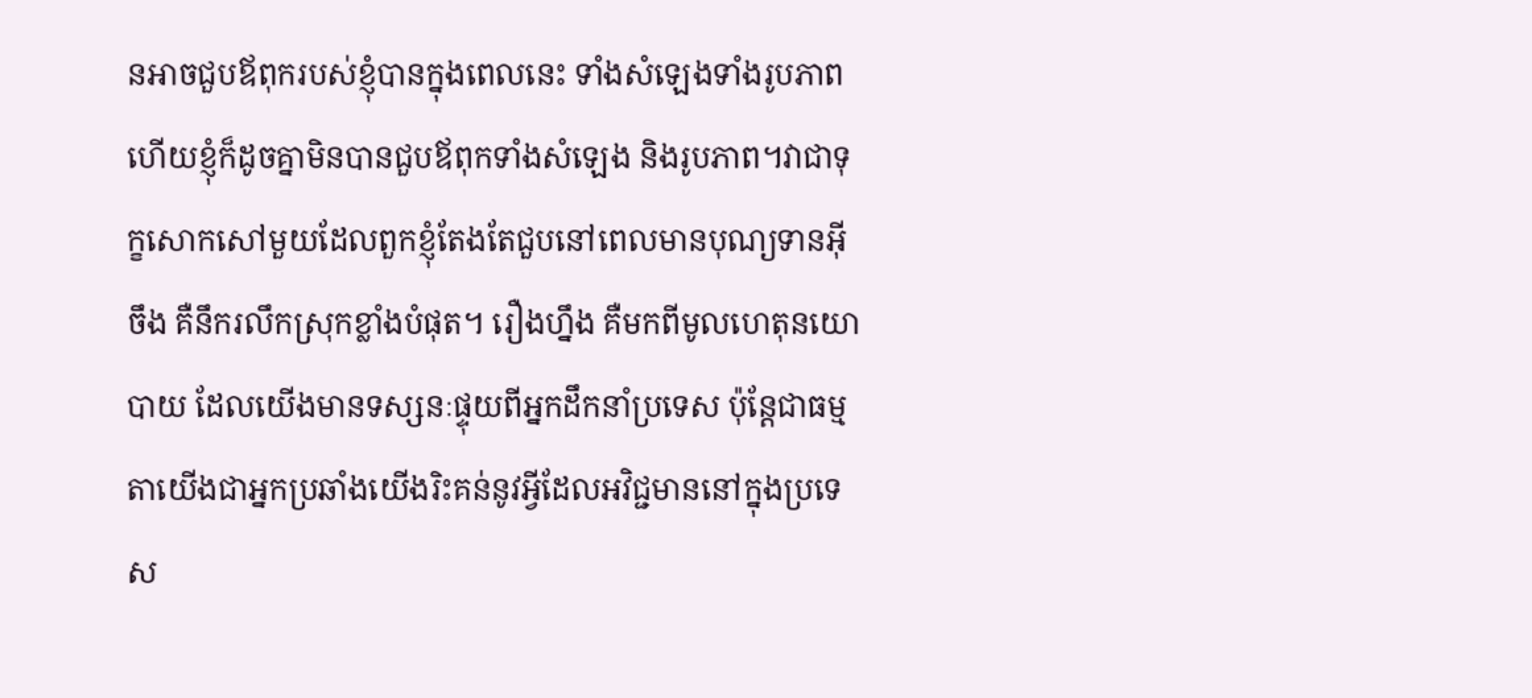នអាចជួបឪពុករបស់ខ្ញុំបានក្នុងពេលនេះ ទាំងសំឡេងទាំងរូបភាព ហើយខ្ញុំក៏ដូចគ្នាមិនបានជួបឪពុកទាំងសំឡេង និងរូបភាព។វាជាទុក្ខសោកសៅមួយដែលពួកខ្ញុំតែងតែជួបនៅពេលមានបុណ្យទានអ៊ីចឹង គឺនឹករលឹកស្រុកខ្លាំងបំផុត។ រឿងហ្នឹង គឺមកពីមូលហេតុនយោបាយ ដែលយើងមានទស្សនៈផ្ទុយពីអ្នកដឹកនាំប្រទេស ប៉ុន្តែជាធម្មតាយើងជាអ្នកប្រឆាំងយើងរិះគន់នូវអ្វីដែលអវិជ្ជមាននៅក្នុងប្រទេស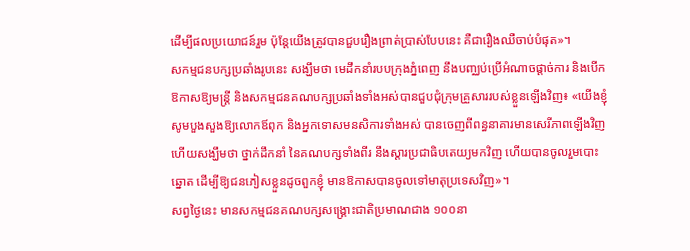ដើម្បីផលប្រយោជន៍រួម ប៉ុន្តែយើងត្រូវបានជួបរឿងព្រាត់ប្រាស់បែបនេះ គឺជារឿងឈឺចាប់បំផុត»។
សកម្មជនបក្សប្រឆាំងរូបនេះ សង្ឃឹមថា មេដឹកនាំរបបក្រុងភ្នំពេញ នឹងបញ្ឈប់ប្រើអំណាចផ្ដាច់ការ និងបើកឱកាសឱ្យមន្ត្រី និងសកម្មជនគណបក្សប្រឆាំងទាំងអស់បានជួបជុំក្រុមគ្រួសាររបស់ខ្លួនឡើងវិញ៖ «យើងខ្ញុំសូមបួងសួងឱ្យលោកឪពុក និងអ្នកទោសមនសិការទាំងអស់ បានចេញពីពន្ធនាគារមានសេរីភាពឡើងវិញ ហើយសង្ឃឹមថា ថ្នាក់ដឹកនាំ នៃគណបក្សទាំងពីរ នឹងស្ដារប្រជាធិបតេយ្យមកវិញ ហើយបានចូលរួមបោះឆ្នោត ដើម្បីឱ្យជនភៀសខ្លួនដូចពួកខ្ញុំ មានឱកាសបានចូលទៅមាតុប្រទេសវិញ»។
សព្វថ្ងៃនេះ មានសកម្មជនគណបក្សសង្គ្រោះជាតិប្រមាណជាង ១០០នា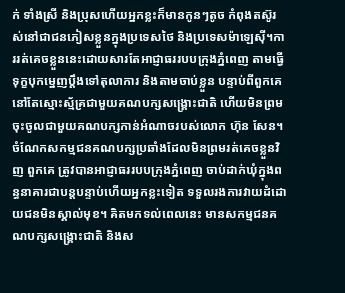ក់ ទាំងស្រី និងប្រុសហើយអ្នកខ្លះក៏មានកូនៗតូច កំពុងតស៊ូរស់នៅជាជនភៀសខ្លួនក្នុងប្រទេសថៃ និងប្រទេសម៉ាឡេស៊ី។ការរត់គេចខ្លួននេះដោយសារតែអាជ្ញាធររបបក្រុងភ្នំពេញ តាមធ្វើទុក្ខបុកម្នេញប្ដឹងទៅតុលាការ និងតាមចាប់ខ្លួន បន្ទាប់ពីពួកគេ នៅតែស្មោះស្ម័គ្រជាមួយគណបក្សសង្គ្រោះជាតិ ហើយមិនព្រមចុះចូលជាមួយគណបក្សកាន់អំណាចរបស់លោក ហ៊ុន សែន។ ចំណែកសកម្មជនគណបក្សប្រឆាំងដែលមិនព្រមរត់គេចខ្លួនវិញ ពួកគេ ត្រូវបានអាជ្ញាធររបបក្រុងភ្នំពេញ ចាប់ដាក់ឃុំក្នុងពន្ធនាគារជាបន្តបន្ទាប់ហើយអ្នកខ្លះទៀត ទទួលរងការវាយដំដោយជនមិនស្គាល់មុខ។ គិតមកទល់ពេលនេះ មានសកម្មជនគណបក្សសង្គ្រោះជាតិ និងស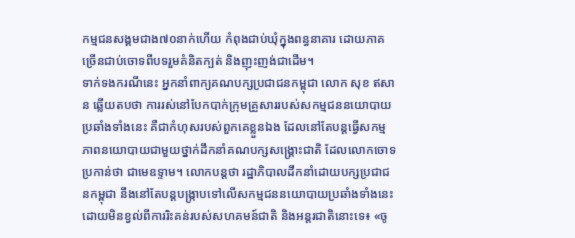កម្មជនសង្គមជាង៧០នាក់ហើយ កំពុងជាប់ឃុំក្នុងពន្ធនាគារ ដោយភាគច្រើនជាប់ចោទពីបទរួមគំនិតក្បត់ និងញុះញង់ជាដើម។
ទាក់ទងករណីនេះ អ្នកនាំពាក្យគណបក្សប្រជាជនកម្ពុជា លោក សុខ ឥសាន ឆ្លើយតបថា ការរស់នៅបែកបាក់ក្រុមគ្រួសាររបស់សកម្មជននយោបាយប្រឆាំងទាំងនេះ គឺជាកំហុសរបស់ពួកគេខ្លួនឯង ដែលនៅតែបន្តធ្វើសកម្មភាពនយោបាយជាមួយថ្នាក់ដឹកនាំគណបក្សសង្គ្រោះជាតិ ដែលលោកចោទប្រកាន់ថា ជាមេឧទ្ទាម។ លោកបន្តថា រដ្ឋាភិបាលដឹកនាំដោយបក្សប្រជាជនកម្ពុជា នឹងនៅតែបន្តបង្ក្រាបទៅលើសកម្មជននយោបាយប្រឆាំងទាំងនេះ ដោយមិនខ្វល់ពីការរិះគន់របស់សហគមន៍ជាតិ និងអន្តរជាតិនោះទេ៖ «ចូ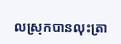លស្រុកបានលុះត្រា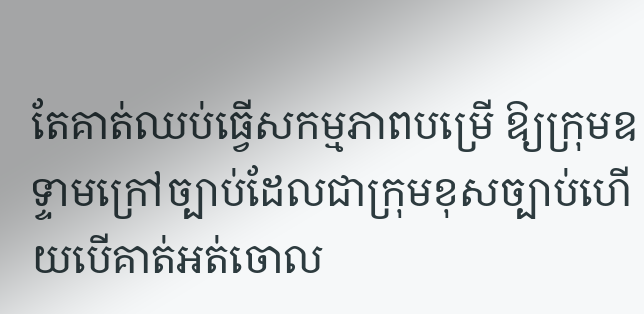តែគាត់ឈប់ធ្វើសកម្មភាពបម្រើ ឱ្យក្រុមឧទ្ទាមក្រៅច្បាប់ដែលជាក្រុមខុសច្បាប់ហើយបើគាត់អត់ចោល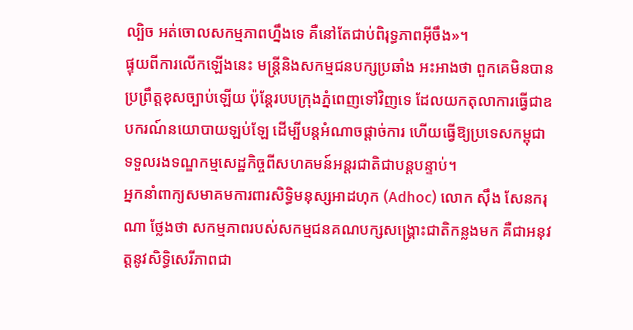ល្បិច អត់ចោលសកម្មភាពហ្នឹងទេ គឺនៅតែជាប់ពិរុទ្ធភាពអ៊ីចឹង»។
ផ្ទុយពីការលើកឡើងនេះ មន្ត្រីនិងសកម្មជនបក្សប្រឆាំង អះអាងថា ពួកគេមិនបានប្រព្រឹត្តខុសច្បាប់ឡើយ ប៉ុន្តែរបបក្រុងភ្នំពេញទៅវិញទេ ដែលយកតុលាការធ្វើជាឧបករណ៍នយោបាយឡប់ឡែ ដើម្បីបន្តអំណាចផ្ដាច់ការ ហើយធ្វើឱ្យប្រទេសកម្ពុជា ទទួលរងទណ្ឌកម្មសេដ្ឋកិច្ចពីសហគមន៍អន្តរជាតិជាបន្តបន្ទាប់។
អ្នកនាំពាក្យសមាគមការពារសិទ្ធិមនុស្សអាដហុក (Adhoc) លោក ស៊ឹង សែនករុណា ថ្លែងថា សកម្មភាពរបស់សកម្មជនគណបក្សសង្គ្រោះជាតិកន្លងមក គឺជាអនុវត្តនូវសិទ្ធិសេរីភាពជា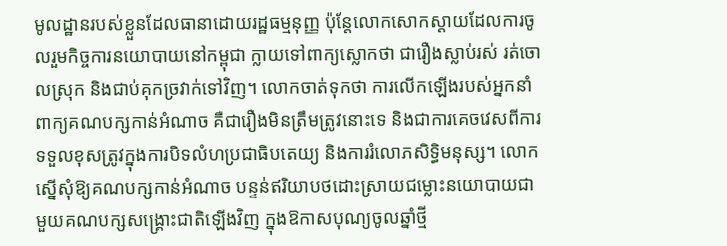មូលដ្ឋានរបស់ខ្លួនដែលធានាដោយរដ្ឋធម្មនុញ្ញ ប៉ុន្តែលោកសោកស្តាយដែលការចូលរួមកិច្ចការនយោបាយនៅកម្ពុជា ក្លាយទៅពាក្យស្លោកថា ជារឿងស្លាប់រស់ រត់ចោលស្រុក និងជាប់គុកច្រវាក់ទៅវិញ។ លោកចាត់ទុកថា ការលើកឡើងរបស់អ្នកនាំពាក្យគណបក្សកាន់អំណាច គឺជារឿងមិនត្រឹមត្រូវនោះទេ និងជាការគេចវេសពីការទទួលខុសត្រូវក្នុងការបិទលំហប្រជាធិបតេយ្យ និងការរំលោភសិទ្ធិមនុស្ស។ លោកស្នើសុំឱ្យគណបក្សកាន់អំណាច បន្ទន់ឥរិយាបថដោះស្រាយជម្លោះនយោបាយជាមួយគណបក្សសង្គ្រោះជាតិឡើងវិញ ក្នុងឱកាសបុណ្យចូលឆ្នាំថ្មី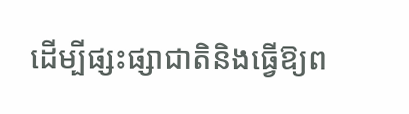ដើម្បីផ្សះផ្សាជាតិនិងធ្វើឱ្យព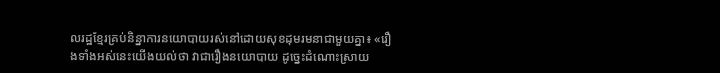លរដ្ឋខ្មែរគ្រប់និន្នាការនយោបាយរស់នៅដោយសុខដុមរមនាជាមួយគ្នា៖ «រឿងទាំងអស់នេះយើងយល់ថា វាជារឿងនយោបាយ ដូច្នេះដំណោះស្រាយ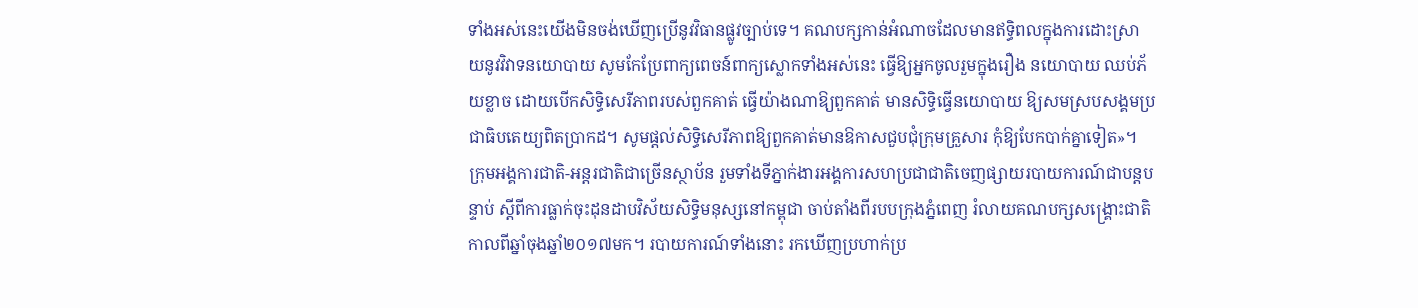ទាំងអស់នេះយើងមិនចង់ឃើញប្រើនូវវិធានផ្លូវច្បាប់ទេ។ គណបក្សកាន់អំណាចដែលមានឥទ្ធិពលក្នុងការដោះស្រាយនូវវិវាទនយោបាយ សូមកែប្រែពាក្យពេចន៍ពាក្យស្លោកទាំងអស់នេះ ធ្វើឱ្យអ្នកចូលរួមក្នុងរឿង នយោបាយ ឈប់ភ័យខ្លាច ដោយបើកសិទ្ធិសេរីភាពរបស់ពួកគាត់ ធ្វើយ៉ាងណាឱ្យពួកគាត់ មានសិទ្ធិធ្វើនយោបាយ ឱ្យសមស្របសង្គមប្រជាធិបតេយ្យពិតប្រាកដ។ សូមផ្តល់សិទិ្ធសេរីភាពឱ្យពួកគាត់មានឱកាសជួបជុំក្រុមគ្រួសារ កុំឱ្យបែកបាក់គ្នាទៀត»។
ក្រុមអង្គការជាតិ-អន្តរជាតិជាច្រើនស្ថាប័ន រួមទាំងទីភ្នាក់ងារអង្គការសហប្រជាជាតិចេញផ្សាយរបាយការណ៍ជាបន្តបន្ទាប់ ស្តីពីការធ្លាក់ចុះដុនដាបវិស័យសិទ្ធិមនុស្សនៅកម្ពុជា ចាប់តាំងពីរបបក្រុងភ្នំពេញ រំលាយគណបក្សសង្គ្រោះជាតិ កាលពីឆ្នាំចុងឆ្នាំ២០១៧មក។ របាយការណ៍ទាំងនោះ រកឃើញប្រហាក់ប្រ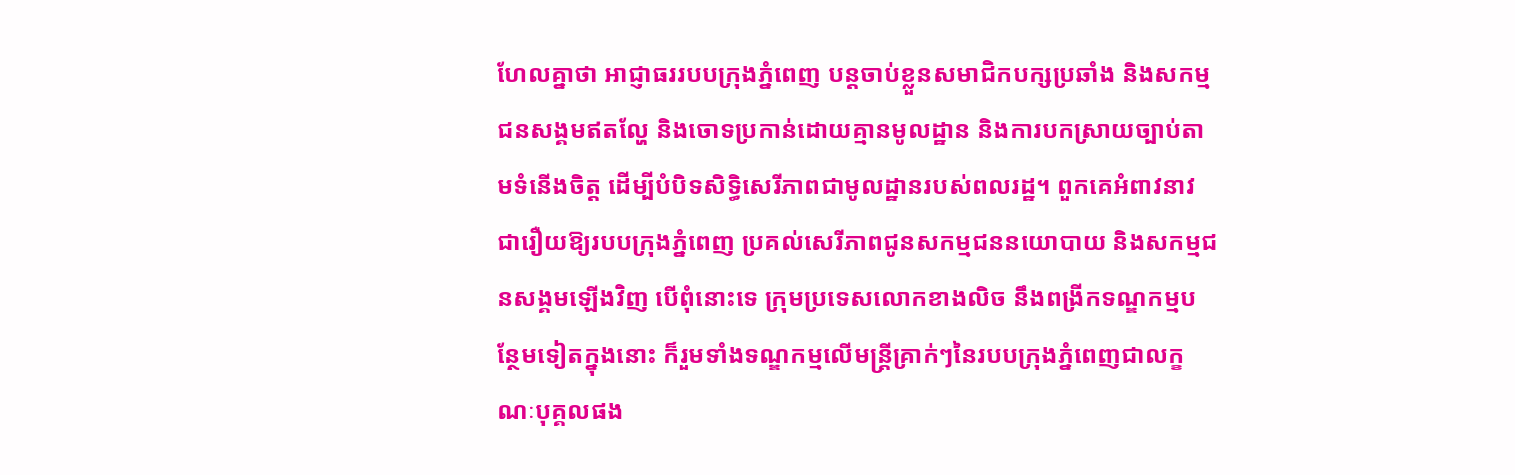ហែលគ្នាថា អាជ្ញាធររបបក្រុងភ្នំពេញ បន្តចាប់ខ្លួនសមាជិកបក្សប្រឆាំង និងសកម្មជនសង្គមឥតល្ហែ និងចោទប្រកាន់ដោយគ្មានមូលដ្ឋាន និងការបកស្រាយច្បាប់តាមទំនើងចិត្ត ដើម្បីបំបិទសិទិ្ធសេរីភាពជាមូលដ្ឋានរបស់ពលរដ្ឋ។ ពួកគេអំពាវនាវជារឿយឱ្យរបបក្រុងភ្នំពេញ ប្រគល់សេរីភាពជូនសកម្មជននយោបាយ និងសកម្មជនសង្គមឡើងវិញ បើពុំនោះទេ ក្រុមប្រទេសលោកខាងលិច នឹងពង្រីកទណ្ឌកម្មបន្ថែមទៀតក្នុងនោះ ក៏រួមទាំងទណ្ឌកម្មលើមន្ត្រីគ្រាក់ៗនៃរបបក្រុងភ្នំពេញជាលក្ខណៈបុគ្គលផង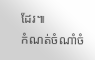ដែរ៕
កំណត់ចំណាំចំ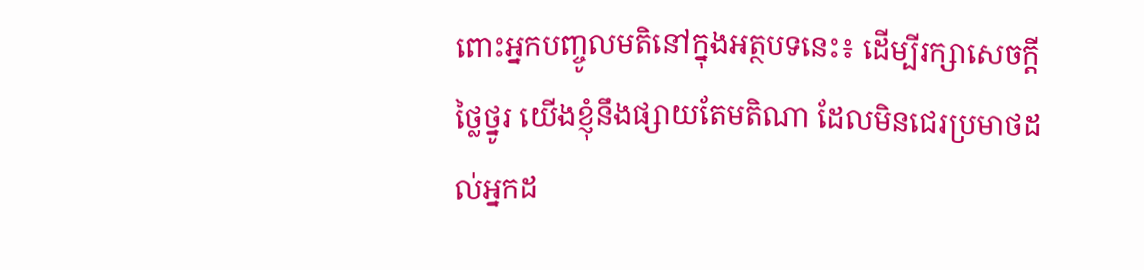ពោះអ្នកបញ្ចូលមតិនៅក្នុងអត្ថបទនេះ៖ ដើម្បីរក្សាសេចក្ដីថ្លៃថ្នូរ យើងខ្ញុំនឹងផ្សាយតែមតិណា ដែលមិនជេរប្រមាថដល់អ្នកដ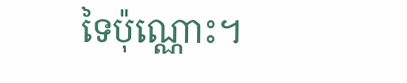ទៃប៉ុណ្ណោះ។